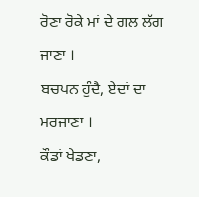ਰੋਣਾ ਰੋਕੇ ਮਾਂ ਦੇ ਗਲ ਲੱਗ ਜਾਣਾ ।
ਬਚਪਨ ਹੁੰਦੈ, ਏਦਾਂ ਦਾ ਮਰਜਾਣਾ ।
ਕੌਡਾਂ ਖੇਡਣਾ,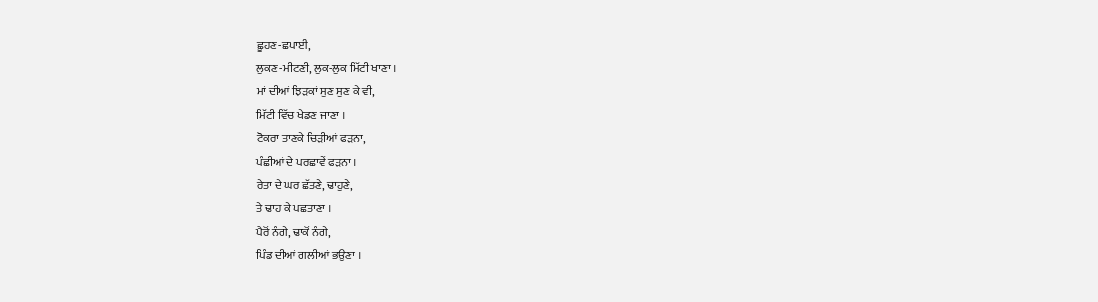ਛੂਹਣ-ਛਪਾਈ,
ਲੁਕਣ-ਮੀਟਣੀ, ਲੁਕ-ਲੁਕ ਮਿੱਟੀ ਖਾਣਾ ।
ਮਾਂ ਦੀਆਂ ਝਿੜਕਾਂ ਸੁਣ ਸੁਣ ਕੇ ਵੀ,
ਮਿੱਟੀ ਵਿੱਚ ਖੇਡਣ ਜਾਣਾ ।
ਟੋਕਰਾ ਤਾਣਕੇ ਚਿੜੀਆਂ ਫੜਨਾ,
ਪੰਛੀਆਂ ਦੇ ਪਰਛਾਵੇਂ ਫੜਨਾ ।
ਰੇਤਾ ਦੇ ਘਰ ਛੱਤਣੇ, ਢਾਹੁਣੇ,
ਤੇ ਢਾਹ ਕੇ ਪਛਤਾਣਾ ।
ਪੈਰੋਂ ਨੰਗੇ, ਢਾਕੋਂ ਨੰਗੇ,
ਪਿੰਡ ਦੀਆਂ ਗਲੀਆਂ ਭਉਣਾ ।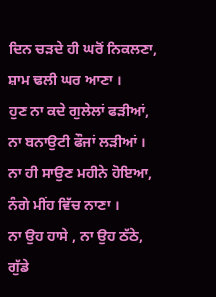ਦਿਨ ਚੜਦੇ ਹੀ ਘਰੋਂ ਨਿਕਲਣਾ,
ਸ਼ਾਮ ਢਲੀ ਘਰ ਆਣਾ ।
ਹੁਣ ਨਾ ਕਦੇ ਗੁਲੇਲਾਂ ਫੜੀਆਂ,
ਨਾ ਬਨਾਉਟੀ ਫੌਜਾਂ ਲੜੀਆਂ ।
ਨਾ ਹੀ ਸਾਉਣ ਮਹੀਨੇ ਹੋਇਆ,
ਨੰਗੇ ਮੀਂਹ ਵਿੱਚ ਨਾਣਾ ।
ਨਾ ਉਹ ਹਾਸੇ , ਨਾ ਉਹ ਠੱਠੇ,
ਗੁੱਡੇ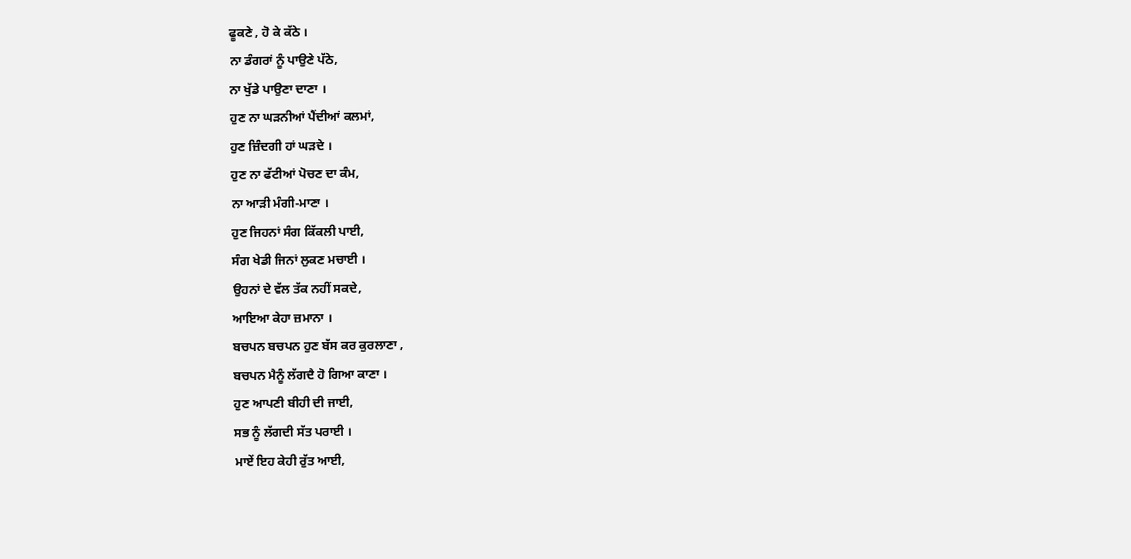ਫੂਕਣੇ , ਹੋ ਕੇ ਕੱਠੇ ।
ਨਾ ਡੰਗਰਾਂ ਨੂੰ ਪਾਉਣੇ ਪੱਠੇ,
ਨਾ ਖੁੱਡੇ ਪਾਉਣਾ ਦਾਣਾ ।
ਹੁਣ ਨਾ ਘੜਨੀਆਂ ਪੈਂਦੀਆਂ ਕਲਮਾਂ,
ਹੁਣ ਜ਼ਿੰਦਗੀ ਹਾਂ ਘੜਦੇ ।
ਹੁਣ ਨਾ ਫੱਟੀਆਂ ਪੋਚਣ ਦਾ ਕੰਮ,
ਨਾ ਆੜੀ ਮੰਗੀ-ਮਾਣਾ ।
ਹੁਣ ਜਿਹਨਾਂ ਸੰਗ ਕਿੱਕਲੀ ਪਾਈ,
ਸੰਗ ਖੇਡੀ ਜਿਨਾਂ ਲੁਕਣ ਮਚਾਈ ।
ਉਹਨਾਂ ਦੇ ਵੱਲ ਤੱਕ ਨਹੀਂ ਸਕਦੇ,
ਆਇਆ ਕੇਹਾ ਜ਼ਮਾਨਾ ।
ਬਚਪਨ ਬਚਪਨ ਹੁਣ ਬੱਸ ਕਰ ਕੁਰਲਾਣਾ ,
ਬਚਪਨ ਮੈਨੂੰ ਲੱਗਦੈ ਹੋ ਗਿਆ ਕਾਣਾ ।
ਹੁਣ ਆਪਣੀ ਬੀਹੀ ਦੀ ਜਾਈ,
ਸਭ ਨੂੰ ਲੱਗਦੀ ਸੱਤ ਪਰਾਈ ।
ਮਾਏਂ ਇਹ ਕੇਹੀ ਰੁੱਤ ਆਈ,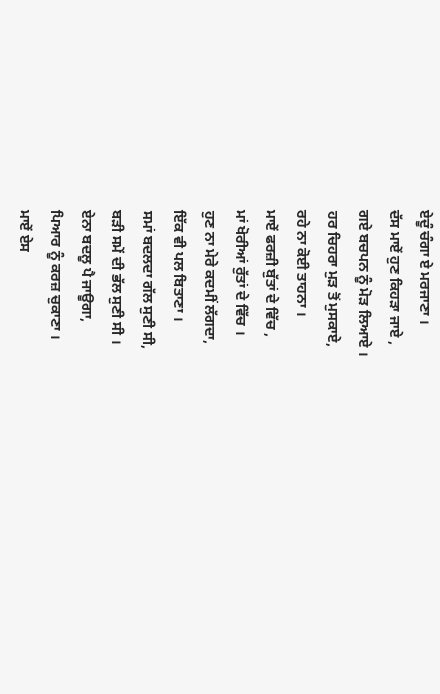ਏਦੂੰ ਚੰਗਾ ਏ ਮਰਜਾਣਾ ।
ਦੱਸ ਮਾਏਂ ਹੁਣ ਕਿਹੜਾ ਜਾਏ ,
ਗਏ ਬਚਪਨ ਨੂੰ ਮੋੜ ਲਿਆਏ ।
ਹਰ ਚਿਹਰਾ ਮੁੜ ਤੋਂ ਮੁਸਕਾਏ,
ਰਹੇ ਨਾ ਕੋਈ ਤਾਹਨਾ ।
ਮਾਏਂ ਫਰਜ਼ੀ ਬੁੱਤਾਂ ਦੇ ਵਿੱਚ ,
ਮਾਂ ਖੋਰੀਆਂ ਰੁੱਤਾਂ ਦੇ ਵਿੱਚ ।
ਹੁਣ ਨਾ ਮੇਰੇ ਕਦਮੀਂ ਲੱਗਦਾ,
ਇੱਕ ਵੀ ਪਲ ਬਿਤਾਣਾ ।
ਸਮਾਂ ਬਦਲਦਾ ਗੱਲ ਸੁਣੀ ਸੀ,
ਬੜੀ ਸਮੇਂ ਦੀ ਭੱਲ ਸੁਣੀ ਸੀ ।
ਏਨਾ ਬਦਲੂ ਪੈ ਜਾਊਗਾ,
ਪਿਆਰ ਨੂੰ ਕਰਜ਼ ਚੁਕਾਣਾ ।
ਮਾਏਂ ਏਸ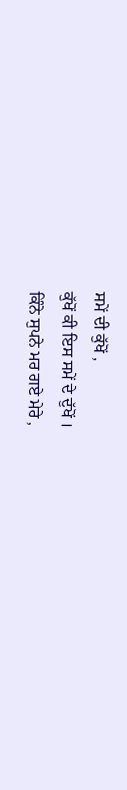ਸਮੇਂ ਦੀ ਕੁੱਖੋਂ ,
ਕੁੱਖੋਂ ਕੀ ਇਸ ਸਮੇਂ ਦੇ ਦੁੱਖੋਂ ।
ਕਿੰਨੇ ਸੁਪਨੇ ਮਰ ਗਏ ਮੇਰੇ ,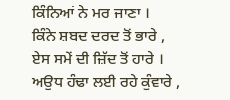ਕਿੰਨਿਆਂ ਨੇ ਮਰ ਜਾਣਾ ।
ਕਿੰਨੇ ਸ਼ਬਦ ਦਰਦ ਤੋਂ ਭਾਰੇ ,
ਏਸ ਸਮੇਂ ਦੀ ਜ਼ਿੱਦ ਤੋਂ ਹਾਰੇ ।
ਅਉਧ ਹੰਢਾ ਲਈ ਰਹੇ ਕੁੰਵਾਰੇ ,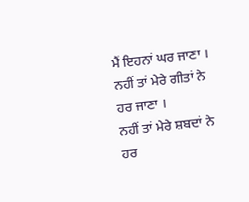ਮੈਂ ਇਹਨਾਂ ਘਰ ਜਾਣਾ ।
ਨਹੀਂ ਤਾਂ ਮੇਰੇ ਗੀਤਾਂ ਨੇ ਹਰ ਜਾਣਾ ।
ਨਹੀਂ ਤਾਂ ਮੇਰੇ ਸ਼ਬਦਾਂ ਨੇ ਹਰ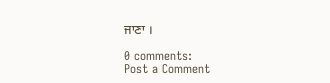ਜਾਣਾ ।

0 comments:
Post a Comment